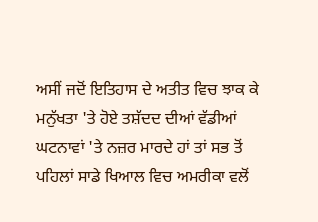ਅਸੀਂ ਜਦੋਂ ਇਤਿਹਾਸ ਦੇ ਅਤੀਤ ਵਿਚ ਝਾਕ ਕੇ ਮਨੁੱਖਤਾ 'ਤੇ ਹੋਏ ਤਸ਼ੱਦਦ ਦੀਆਂ ਵੱਡੀਆਂ ਘਟਨਾਵਾਂ 'ਤੇ ਨਜ਼ਰ ਮਾਰਦੇ ਹਾਂ ਤਾਂ ਸਭ ਤੋਂ ਪਹਿਲਾਂ ਸਾਡੇ ਖਿਆਲ ਵਿਚ ਅਮਰੀਕਾ ਵਲੋਂ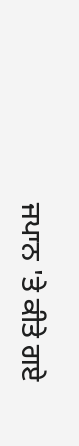ਜਪਾਨ 'ਤੇ ਕੀਤੇ ਗਏ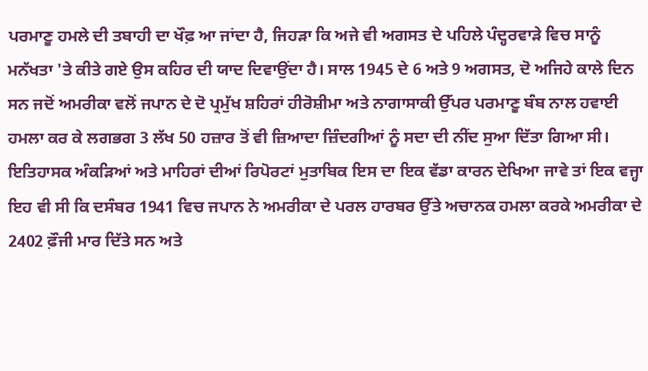ਪਰਮਾਣੂ ਹਮਲੇ ਦੀ ਤਬਾਹੀ ਦਾ ਖੌਫ਼ ਆ ਜਾਂਦਾ ਹੈ, ਜਿਹੜਾ ਕਿ ਅਜੇ ਵੀ ਅਗਸਤ ਦੇ ਪਹਿਲੇ ਪੰਦ੍ਹਰਵਾੜੇ ਵਿਚ ਸਾਨੂੰ ਮਨੱਖਤਾ 'ਤੇ ਕੀਤੇ ਗਏ ਉਸ ਕਹਿਰ ਦੀ ਯਾਦ ਦਿਵਾਉਂਦਾ ਹੈ। ਸਾਲ 1945 ਦੇ 6 ਅਤੇ 9 ਅਗਸਤ, ਦੋ ਅਜਿਹੇ ਕਾਲੇ ਦਿਨ ਸਨ ਜਦੋਂ ਅਮਰੀਕਾ ਵਲੋਂ ਜਪਾਨ ਦੇ ਦੋ ਪ੍ਰਮੁੱਖ ਸ਼ਹਿਰਾਂ ਹੀਰੋਸ਼ੀਮਾ ਅਤੇ ਨਾਗਾਸਾਕੀ ਉੱਪਰ ਪਰਮਾਣੂ ਬੰਬ ਨਾਲ ਹਵਾਈ ਹਮਲਾ ਕਰ ਕੇ ਲਗਭਗ 3 ਲੱਖ 50 ਹਜ਼ਾਰ ਤੋਂ ਵੀ ਜ਼ਿਆਦਾ ਜ਼ਿੰਦਗੀਆਂ ਨੂੰ ਸਦਾ ਦੀ ਨੀਂਦ ਸੁਆ ਦਿੱਤਾ ਗਿਆ ਸੀ।
ਇਤਿਹਾਸਕ ਅੰਕੜਿਆਂ ਅਤੇ ਮਾਹਿਰਾਂ ਦੀਆਂ ਰਿਪੋਰਟਾਂ ਮੁਤਾਬਿਕ ਇਸ ਦਾ ਇਕ ਵੱਡਾ ਕਾਰਨ ਦੇਖਿਆ ਜਾਵੇ ਤਾਂ ਇਕ ਵਜ੍ਹਾ ਇਹ ਵੀ ਸੀ ਕਿ ਦਸੰਬਰ 1941 ਵਿਚ ਜਪਾਨ ਨੇ ਅਮਰੀਕਾ ਦੇ ਪਰਲ ਹਾਰਬਰ ਉੱਤੇ ਅਚਾਨਕ ਹਮਲਾ ਕਰਕੇ ਅਮਰੀਕਾ ਦੇ 2402 ਫ਼ੌਜੀ ਮਾਰ ਦਿੱਤੇ ਸਨ ਅਤੇ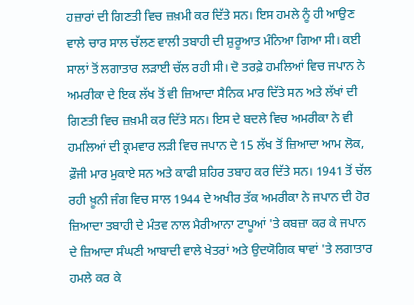ਹਜ਼ਾਰਾਂ ਦੀ ਗਿਣਤੀ ਵਿਚ ਜ਼ਖ਼ਮੀ ਕਰ ਦਿੱਤੇ ਸਨ। ਇਸ ਹਮਲੇ ਨੂੰ ਹੀ ਆਉਣ ਵਾਲੇ ਚਾਰ ਸਾਲ ਚੱਲਣ ਵਾਲੀ ਤਬਾਹੀ ਦੀ ਸ਼ੁਰੂਆਤ ਮੰਨਿਆ ਗਿਆ ਸੀ। ਕਈ ਸਾਲਾਂ ਤੋਂ ਲਗਾਤਾਰ ਲੜਾਈ ਚੱਲ ਰਹੀ ਸੀ। ਦੋ ਤਰਫ਼ੇ ਹਮਲਿਆਂ ਵਿਚ ਜਪਾਨ ਨੇ ਅਮਰੀਕਾ ਦੇ ਇਕ ਲੱਖ ਤੋਂ ਵੀ ਜ਼ਿਆਦਾ ਸੈਨਿਕ ਮਾਰ ਦਿੱਤੇ ਸਨ ਅਤੇ ਲੱਖਾਂ ਦੀ ਗਿਣਤੀ ਵਿਚ ਜ਼ਖ਼ਮੀ ਕਰ ਦਿੱਤੇ ਸਨ। ਇਸ ਦੇ ਬਦਲੇ ਵਿਚ ਅਮਰੀਕਾ ਨੇ ਵੀ ਹਮਲਿਆਂ ਦੀ ਕ੍ਰਮਵਾਰ ਲੜੀ ਵਿਚ ਜਪਾਨ ਦੇ 15 ਲੱਖ ਤੋਂ ਜ਼ਿਆਦਾ ਆਮ ਲੋਕ, ਫ਼ੌਜੀ ਮਾਰ ਮੁਕਾਏ ਸਨ ਅਤੇ ਕਾਫੀ ਸ਼ਹਿਰ ਤਬਾਹ ਕਰ ਦਿੱਤੇ ਸਨ। 1941 ਤੋਂ ਚੱਲ ਰਹੀ ਖ਼ੂਨੀ ਜੰਗ ਵਿਚ ਸਾਲ 1944 ਦੇ ਅਖੀਰ ਤੱਕ ਅਮਰੀਕਾ ਨੇ ਜਪਾਨ ਦੀ ਹੋਰ ਜ਼ਿਆਦਾ ਤਬਾਹੀ ਦੇ ਮੰਤਵ ਨਾਲ ਮੈਰੀਆਨਾ ਟਾਪੂਆਂ 'ਤੇ ਕਬਜ਼ਾ ਕਰ ਕੇ ਜਪਾਨ ਦੇ ਜ਼ਿਆਦਾ ਸੰਘਣੀ ਆਬਾਦੀ ਵਾਲੇ ਖੇਤਰਾਂ ਅਤੇ ਉਦਯੋਗਿਕ ਥਾਵਾਂ 'ਤੇ ਲਗਾਤਾਰ ਹਮਲੇ ਕਰ ਕੇ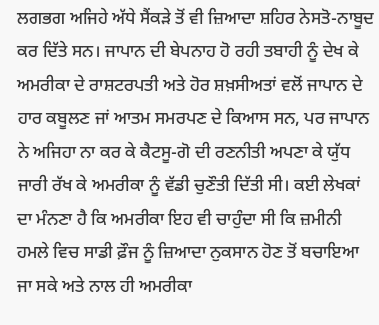ਲਗਭਗ ਅਜਿਹੇ ਅੱਧੇ ਸੈਂਕੜੇ ਤੋਂ ਵੀ ਜ਼ਿਆਦਾ ਸ਼ਹਿਰ ਨੇਸਤੋ-ਨਾਬੂਦ ਕਰ ਦਿੱਤੇ ਸਨ। ਜਾਪਾਨ ਦੀ ਬੇਪਨਾਹ ਹੋ ਰਹੀ ਤਬਾਹੀ ਨੂੰ ਦੇਖ ਕੇ ਅਮਰੀਕਾ ਦੇ ਰਾਸ਼ਟਰਪਤੀ ਅਤੇ ਹੋਰ ਸ਼ਖ਼ਸੀਅਤਾਂ ਵਲੋਂ ਜਾਪਾਨ ਦੇ ਹਾਰ ਕਬੂਲਣ ਜਾਂ ਆਤਮ ਸਮਰਪਣ ਦੇ ਕਿਆਸ ਸਨ, ਪਰ ਜਾਪਾਨ ਨੇ ਅਜਿਹਾ ਨਾ ਕਰ ਕੇ ਕੈਟਸੂ-ਗੋ ਦੀ ਰਣਨੀਤੀ ਅਪਣਾ ਕੇ ਯੁੱਧ ਜਾਰੀ ਰੱਖ ਕੇ ਅਮਰੀਕਾ ਨੂੰ ਵੱਡੀ ਚੁਣੌਤੀ ਦਿੱਤੀ ਸੀ। ਕਈ ਲੇਖਕਾਂ ਦਾ ਮੰਨਣਾ ਹੈ ਕਿ ਅਮਰੀਕਾ ਇਹ ਵੀ ਚਾਹੁੰਦਾ ਸੀ ਕਿ ਜ਼ਮੀਨੀ ਹਮਲੇ ਵਿਚ ਸਾਡੀ ਫ਼ੌਜ ਨੂੰ ਜ਼ਿਆਦਾ ਨੁਕਸਾਨ ਹੋਣ ਤੋਂ ਬਚਾਇਆ ਜਾ ਸਕੇ ਅਤੇ ਨਾਲ ਹੀ ਅਮਰੀਕਾ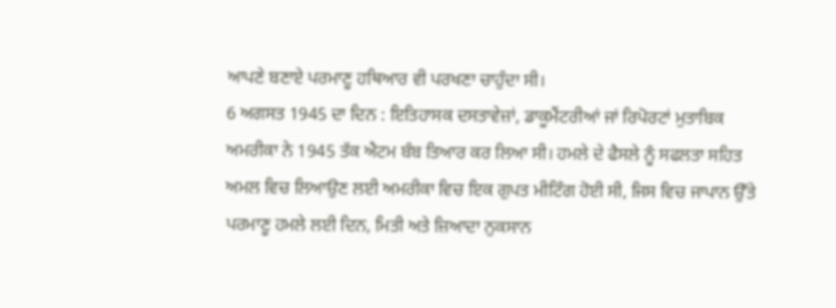ਆਪਣੇ ਬਣਾਏ ਪਰਮਾਣੂ ਹਥਿਆਰ ਵੀ ਪਰਖਣਾ ਚਾਹੁੰਦਾ ਸੀ।
6 ਅਗਸਤ 1945 ਦਾ ਦਿਨ : ਇਤਿਹਾਸਕ ਦਸਤਾਵੇਜ਼ਾਂ, ਡਾਕੂਮੈਂਟਰੀਆਂ ਜਾਂ ਰਿਪੋਰਟਾਂ ਮੁਤਾਬਿਕ ਅਮਰੀਕਾ ਨੇ 1945 ਤੱਕ ਐਟਮ ਬੰਬ ਤਿਆਰ ਕਰ ਲਿਆ ਸੀ। ਹਮਲੇ ਦੇ ਫੈਸਲੇ ਨੂੰ ਸਫਲਤਾ ਸਹਿਤ ਅਮਲ ਵਿਚ ਲਿਆਉਣ ਲਈ ਅਮਰੀਕਾ ਵਿਚ ਇਕ ਗੁਪਤ ਮੀਟਿੰਗ ਹੋਈ ਸੀ, ਜਿਸ ਵਿਚ ਜਾਪਾਨ ਉੱਤੇ ਪਰਮਾਣੂ ਹਮਲੇ ਲਈ ਦਿਨ, ਮਿਤੀ ਅਤੇ ਜ਼ਿਆਦਾ ਨੁਕਸਾਨ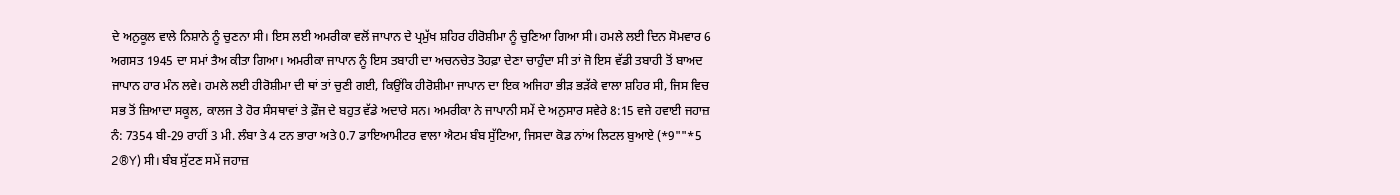ਦੇ ਅਨੁਕੂਲ ਵਾਲੇ ਨਿਸ਼ਾਨੇ ਨੂੰ ਚੁਣਨਾ ਸੀ। ਇਸ ਲਈ ਅਮਰੀਕਾ ਵਲੋਂ ਜਾਪਾਨ ਦੇ ਪ੍ਰਮੁੱਖ ਸ਼ਹਿਰ ਹੀਰੋਸ਼ੀਮਾ ਨੂੰ ਚੁਣਿਆ ਗਿਆ ਸੀ। ਹਮਲੇ ਲਈ ਦਿਨ ਸੋਮਵਾਰ 6 ਅਗਸਤ 1945 ਦਾ ਸਮਾਂ ਤੈਅ ਕੀਤਾ ਗਿਆ। ਅਮਰੀਕਾ ਜਾਪਾਨ ਨੂੰ ਇਸ ਤਬਾਹੀ ਦਾ ਅਚਨਚੇਤ ਤੋਹਫ਼ਾ ਦੇਣਾ ਚਾਹੁੰਦਾ ਸੀ ਤਾਂ ਜੋ ਇਸ ਵੱਡੀ ਤਬਾਹੀ ਤੋਂ ਬਾਅਦ ਜਾਪਾਨ ਹਾਰ ਮੰਨ ਲਵੇ। ਹਮਲੇ ਲਈ ਹੀਰੋਸ਼ੀਮਾ ਦੀ ਥਾਂ ਤਾਂ ਚੁਣੀ ਗਈ, ਕਿਉਂਕਿ ਹੀਰੋਸ਼ੀਮਾ ਜਾਪਾਨ ਦਾ ਇਕ ਅਜਿਹਾ ਭੀੜ ਭੜੱਕੇ ਵਾਲਾ ਸ਼ਹਿਰ ਸੀ, ਜਿਸ ਵਿਚ ਸਭ ਤੋਂ ਜ਼ਿਆਦਾ ਸਕੂਲ, ਕਾਲਜ ਤੇ ਹੋਰ ਸੰਸਥਾਵਾਂ ਤੇ ਫ਼ੌਜ ਦੇ ਬਹੁਤ ਵੱਡੇ ਅਦਾਰੇ ਸਨ। ਅਮਰੀਕਾ ਨੇ ਜਾਪਾਨੀ ਸਮੇਂ ਦੇ ਅਨੁਸਾਰ ਸਵੇਰੇ 8:15 ਵਜੇ ਹਵਾਈ ਜਹਾਜ਼ ਨੰ: 7354 ਬੀ-29 ਰਾਹੀਂ 3 ਮੀ. ਲੰਬਾ ਤੇ 4 ਟਨ ਭਾਰਾ ਅਤੇ 0.7 ਡਾਇਆਮੀਟਰ ਵਾਲਾ ਐਟਮ ਬੰਬ ਸੁੱਟਿਆ, ਜਿਸਦਾ ਕੋਡ ਨਾਂਅ ਲਿਟਲ ਬੁਆਏ (*9""*5 2®Y) ਸੀ। ਬੰਬ ਸੁੱਟਣ ਸਮੇਂ ਜਹਾਜ਼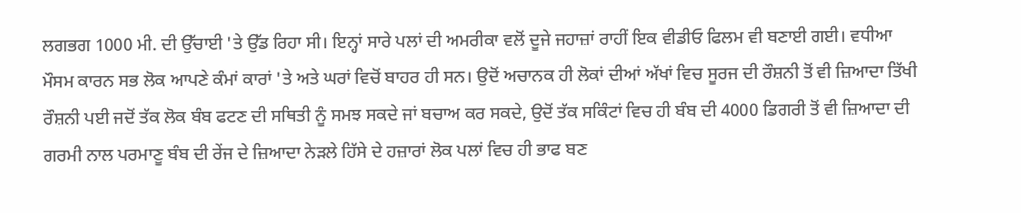ਲਗਭਗ 1000 ਮੀ. ਦੀ ਉੱਚਾਈ 'ਤੇ ਉੱਡ ਰਿਹਾ ਸੀ। ਇਨ੍ਹਾਂ ਸਾਰੇ ਪਲਾਂ ਦੀ ਅਮਰੀਕਾ ਵਲੋਂ ਦੂਜੇ ਜਹਾਜ਼ਾਂ ਰਾਹੀਂ ਇਕ ਵੀਡੀਓ ਫਿਲਮ ਵੀ ਬਣਾਈ ਗਈ। ਵਧੀਆ ਮੌਸਮ ਕਾਰਨ ਸਭ ਲੋਕ ਆਪਣੇ ਕੰਮਾਂ ਕਾਰਾਂ 'ਤੇ ਅਤੇ ਘਰਾਂ ਵਿਚੋਂ ਬਾਹਰ ਹੀ ਸਨ। ਉਦੋਂ ਅਚਾਨਕ ਹੀ ਲੋਕਾਂ ਦੀਆਂ ਅੱਖਾਂ ਵਿਚ ਸੂਰਜ ਦੀ ਰੌਸ਼ਨੀ ਤੋਂ ਵੀ ਜ਼ਿਆਦਾ ਤਿੱਖੀ ਰੌਸ਼ਨੀ ਪਈ ਜਦੋਂ ਤੱਕ ਲੋਕ ਬੰਬ ਫਟਣ ਦੀ ਸਥਿਤੀ ਨੂੰ ਸਮਝ ਸਕਦੇ ਜਾਂ ਬਚਾਅ ਕਰ ਸਕਦੇ, ਉਦੋਂ ਤੱਕ ਸਕਿੰਟਾਂ ਵਿਚ ਹੀ ਬੰਬ ਦੀ 4000 ਡਿਗਰੀ ਤੋਂ ਵੀ ਜ਼ਿਆਦਾ ਦੀ ਗਰਮੀ ਨਾਲ ਪਰਮਾਣੂ ਬੰਬ ਦੀ ਰੇਂਜ ਦੇ ਜ਼ਿਆਦਾ ਨੇੜਲੇ ਹਿੱਸੇ ਦੇ ਹਜ਼ਾਰਾਂ ਲੋਕ ਪਲਾਂ ਵਿਚ ਹੀ ਭਾਫ ਬਣ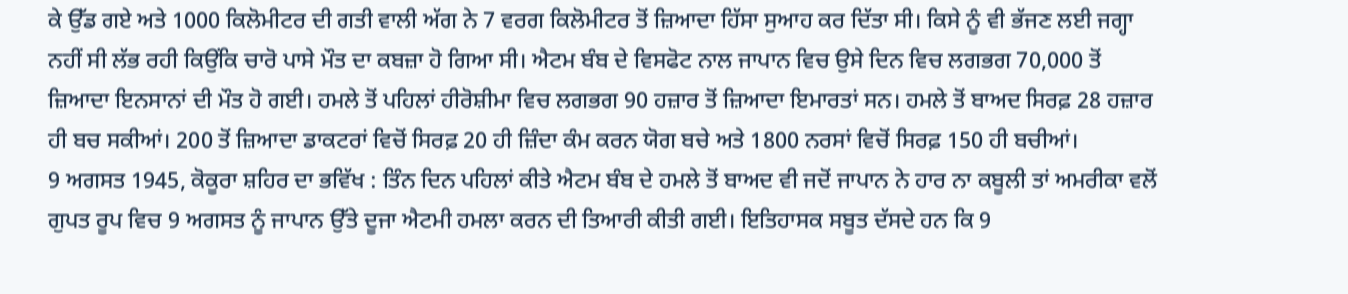ਕੇ ਉੱਡ ਗਏ ਅਤੇ 1000 ਕਿਲੋਮੀਟਰ ਦੀ ਗਤੀ ਵਾਲੀ ਅੱਗ ਨੇ 7 ਵਰਗ ਕਿਲੋਮੀਟਰ ਤੋਂ ਜ਼ਿਆਦਾ ਹਿੱਸਾ ਸੁਆਹ ਕਰ ਦਿੱਤਾ ਸੀ। ਕਿਸੇ ਨੂੰ ਵੀ ਭੱਜਣ ਲਈ ਜਗ੍ਹਾ ਨਹੀਂ ਸੀ ਲੱਭ ਰਹੀ ਕਿਉਂਕਿ ਚਾਰੋ ਪਾਸੇ ਮੌਤ ਦਾ ਕਬਜ਼ਾ ਹੋ ਗਿਆ ਸੀ। ਐਟਮ ਬੰਬ ਦੇ ਵਿਸਫੋਟ ਨਾਲ ਜਾਪਾਨ ਵਿਚ ਉਸੇ ਦਿਨ ਵਿਚ ਲਗਭਗ 70,000 ਤੋਂ ਜ਼ਿਆਦਾ ਇਨਸਾਨਾਂ ਦੀ ਮੌਤ ਹੋ ਗਈ। ਹਮਲੇ ਤੋਂ ਪਹਿਲਾਂ ਹੀਰੋਸ਼ੀਮਾ ਵਿਚ ਲਗਭਗ 90 ਹਜ਼ਾਰ ਤੋਂ ਜ਼ਿਆਦਾ ਇਮਾਰਤਾਂ ਸਨ। ਹਮਲੇ ਤੋਂ ਬਾਅਦ ਸਿਰਫ਼ 28 ਹਜ਼ਾਰ ਹੀ ਬਚ ਸਕੀਆਂ। 200 ਤੋਂ ਜ਼ਿਆਦਾ ਡਾਕਟਰਾਂ ਵਿਚੋਂ ਸਿਰਫ਼ 20 ਹੀ ਜ਼ਿੰਦਾ ਕੰਮ ਕਰਨ ਯੋਗ ਬਚੇ ਅਤੇ 1800 ਨਰਸਾਂ ਵਿਚੋਂ ਸਿਰਫ਼ 150 ਹੀ ਬਚੀਆਂ।
9 ਅਗਸਤ 1945, ਕੋਕੂਰਾ ਸ਼ਹਿਰ ਦਾ ਭਵਿੱਖ : ਤਿੰਨ ਦਿਨ ਪਹਿਲਾਂ ਕੀਤੇ ਐਟਮ ਬੰਬ ਦੇ ਹਮਲੇ ਤੋਂ ਬਾਅਦ ਵੀ ਜਦੋਂ ਜਾਪਾਨ ਨੇ ਹਾਰ ਨਾ ਕਬੂਲੀ ਤਾਂ ਅਮਰੀਕਾ ਵਲੋਂ ਗੁਪਤ ਰੂਪ ਵਿਚ 9 ਅਗਸਤ ਨੂੰ ਜਾਪਾਨ ਉੱਤੇ ਦੂਜਾ ਐਟਮੀ ਹਮਲਾ ਕਰਨ ਦੀ ਤਿਆਰੀ ਕੀਤੀ ਗਈ। ਇਤਿਹਾਸਕ ਸਬੂਤ ਦੱਸਦੇ ਹਨ ਕਿ 9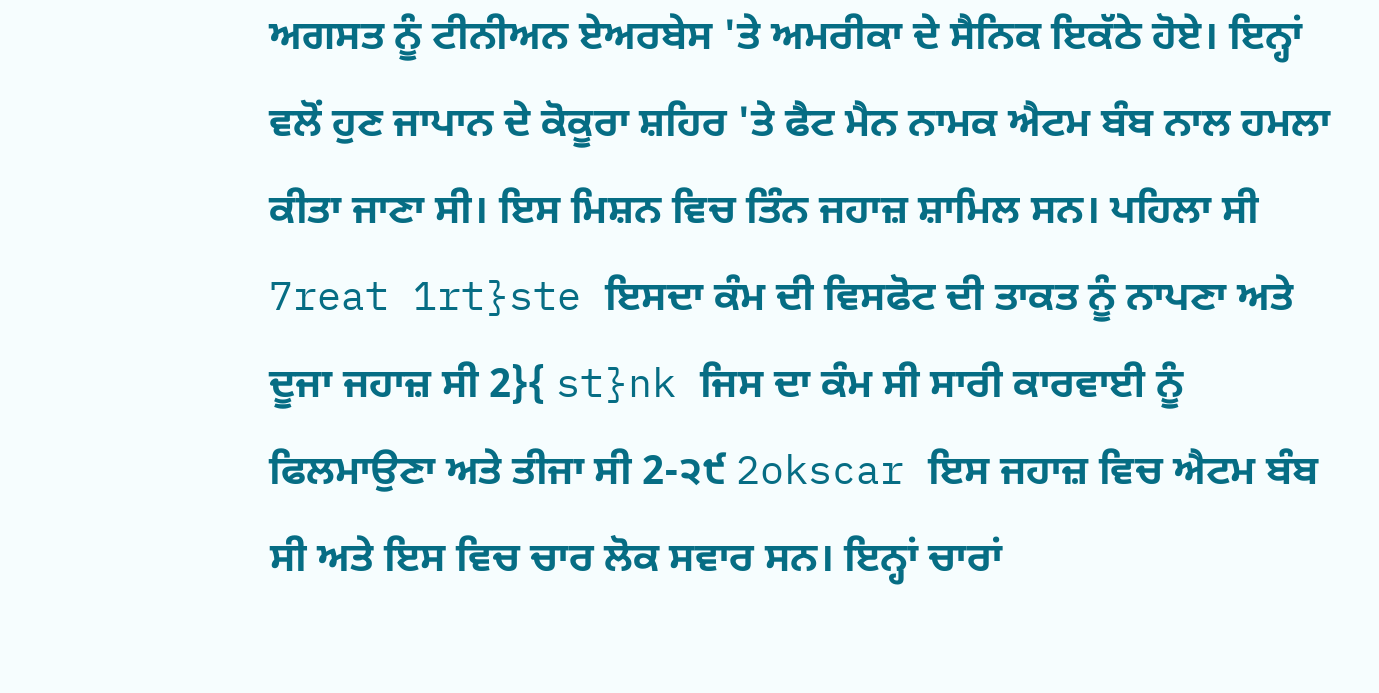ਅਗਸਤ ਨੂੰ ਟੀਨੀਅਨ ਏਅਰਬੇਸ 'ਤੇ ਅਮਰੀਕਾ ਦੇ ਸੈਨਿਕ ਇਕੱਠੇ ਹੋਏ। ਇਨ੍ਹਾਂ ਵਲੋਂ ਹੁਣ ਜਾਪਾਨ ਦੇ ਕੋਕੂਰਾ ਸ਼ਹਿਰ 'ਤੇ ਫੈਟ ਮੈਨ ਨਾਮਕ ਐਟਮ ਬੰਬ ਨਾਲ ਹਮਲਾ ਕੀਤਾ ਜਾਣਾ ਸੀ। ਇਸ ਮਿਸ਼ਨ ਵਿਚ ਤਿੰਨ ਜਹਾਜ਼ ਸ਼ਾਮਿਲ ਸਨ। ਪਹਿਲਾ ਸੀ 7reat 1rt}ste ਇਸਦਾ ਕੰਮ ਦੀ ਵਿਸਫੋਟ ਦੀ ਤਾਕਤ ਨੂੰ ਨਾਪਣਾ ਅਤੇ ਦੂਜਾ ਜਹਾਜ਼ ਸੀ 2}{ st}nk ਜਿਸ ਦਾ ਕੰਮ ਸੀ ਸਾਰੀ ਕਾਰਵਾਈ ਨੂੰ ਫਿਲਮਾਉਣਾ ਅਤੇ ਤੀਜਾ ਸੀ 2-੨੯ 2okscar ਇਸ ਜਹਾਜ਼ ਵਿਚ ਐਟਮ ਬੰਬ ਸੀ ਅਤੇ ਇਸ ਵਿਚ ਚਾਰ ਲੋਕ ਸਵਾਰ ਸਨ। ਇਨ੍ਹਾਂ ਚਾਰਾਂ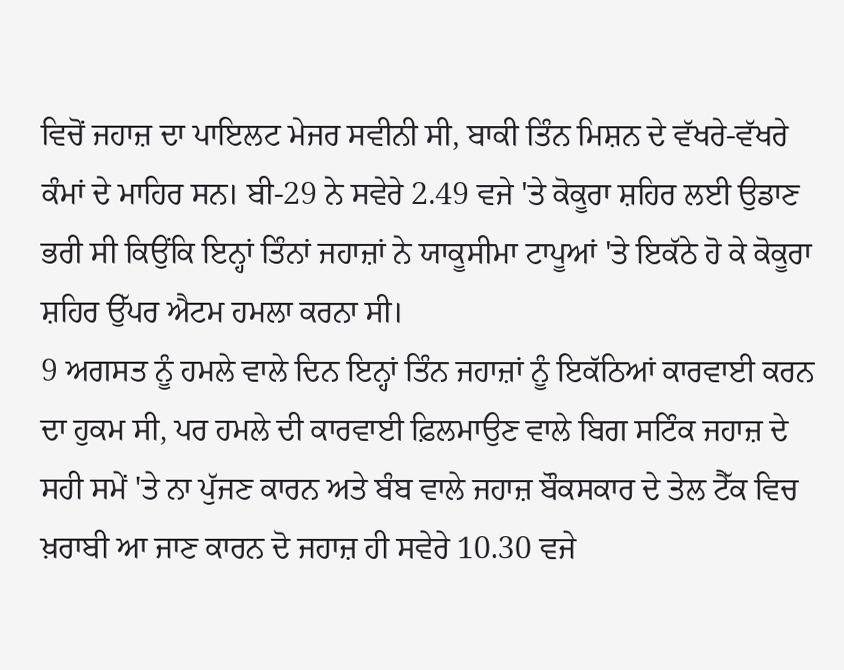ਵਿਚੋਂ ਜਹਾਜ਼ ਦਾ ਪਾਇਲਟ ਮੇਜਰ ਸਵੀਨੀ ਸੀ, ਬਾਕੀ ਤਿੰਨ ਮਿਸ਼ਨ ਦੇ ਵੱਖਰੇ-ਵੱਖਰੇ ਕੰਮਾਂ ਦੇ ਮਾਹਿਰ ਸਨ। ਬੀ-29 ਨੇ ਸਵੇਰੇ 2.49 ਵਜੇ 'ਤੇ ਕੋਕੂਰਾ ਸ਼ਹਿਰ ਲਈ ਉਡਾਣ ਭਰੀ ਸੀ ਕਿਉਂਕਿ ਇਨ੍ਹਾਂ ਤਿੰਨਾਂ ਜਹਾਜ਼ਾਂ ਨੇ ਯਾਕੂਸੀਮਾ ਟਾਪੂਆਂ 'ਤੇ ਇਕੱਠੇ ਹੋ ਕੇ ਕੋਕੂਰਾ ਸ਼ਹਿਰ ਉੱਪਰ ਐਟਮ ਹਮਲਾ ਕਰਨਾ ਸੀ।
9 ਅਗਸਤ ਨੂੰ ਹਮਲੇ ਵਾਲੇ ਦਿਨ ਇਨ੍ਹਾਂ ਤਿੰਨ ਜਹਾਜ਼ਾਂ ਨੂੰ ਇਕੱਠਿਆਂ ਕਾਰਵਾਈ ਕਰਨ ਦਾ ਹੁਕਮ ਸੀ, ਪਰ ਹਮਲੇ ਦੀ ਕਾਰਵਾਈ ਫ਼ਿਲਮਾਉਣ ਵਾਲੇ ਬਿਗ ਸਟਿੰਕ ਜਹਾਜ਼ ਦੇ ਸਹੀ ਸਮੇਂ 'ਤੇ ਨਾ ਪੁੱਜਣ ਕਾਰਨ ਅਤੇ ਬੰਬ ਵਾਲੇ ਜਹਾਜ਼ ਬੌਕਸਕਾਰ ਦੇ ਤੇਲ ਟੈੱਕ ਵਿਚ ਖ਼ਰਾਬੀ ਆ ਜਾਣ ਕਾਰਨ ਦੋ ਜਹਾਜ਼ ਹੀ ਸਵੇਰੇ 10.30 ਵਜੇ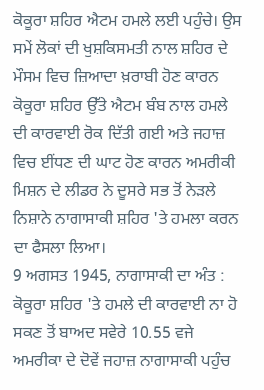ਕੋਕੂਰਾ ਸ਼ਹਿਰ ਐਟਮ ਹਮਲੇ ਲਈ ਪਹੁੰਚੇ। ਉਸ ਸਮੇਂ ਲੋਕਾਂ ਦੀ ਖੁਸ਼ਕਿਸਮਤੀ ਨਾਲ ਸ਼ਹਿਰ ਦੇ ਮੌਸਮ ਵਿਚ ਜ਼ਿਆਦਾ ਖ਼ਰਾਬੀ ਹੋਣ ਕਾਰਨ ਕੋਕੂਰਾ ਸ਼ਹਿਰ ਉੱਤੇ ਐਟਮ ਬੰਬ ਨਾਲ ਹਮਲੇ ਦੀ ਕਾਰਵਾਈ ਰੋਕ ਦਿੱਤੀ ਗਈ ਅਤੇ ਜਹਾਜ਼ ਵਿਚ ਈਂਧਣ ਦੀ ਘਾਟ ਹੋਣ ਕਾਰਨ ਅਮਰੀਕੀ ਮਿਸ਼ਨ ਦੇ ਲੀਡਰ ਨੇ ਦੂਸਰੇ ਸਭ ਤੋਂ ਨੇੜਲੇ ਨਿਸ਼ਾਨੇ ਨਾਗਾਸਾਕੀ ਸ਼ਹਿਰ 'ਤੇ ਹਮਲਾ ਕਰਨ ਦਾ ਫੈਸਲਾ ਲਿਆ।
9 ਅਗਸਤ 1945, ਨਾਗਾਸਾਕੀ ਦਾ ਅੰਤ : ਕੋਕੂਰਾ ਸ਼ਹਿਰ 'ਤੇ ਹਮਲੇ ਦੀ ਕਾਰਵਾਈ ਨਾ ਹੋ ਸਕਣ ਤੋਂ ਬਾਅਦ ਸਵੇਰੇ 10.55 ਵਜੇ ਅਮਰੀਕਾ ਦੇ ਦੋਵੇਂ ਜਹਾਜ਼ ਨਾਗਾਸਾਕੀ ਪਹੁੰਚ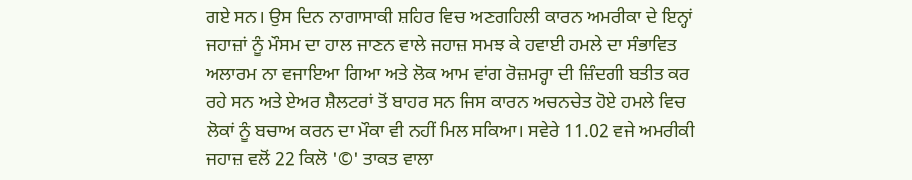ਗਏ ਸਨ। ਉਸ ਦਿਨ ਨਾਗਾਸਾਕੀ ਸ਼ਹਿਰ ਵਿਚ ਅਣਗਹਿਲੀ ਕਾਰਨ ਅਮਰੀਕਾ ਦੇ ਇਨ੍ਹਾਂ ਜਹਾਜ਼ਾਂ ਨੂੰ ਮੌਸਮ ਦਾ ਹਾਲ ਜਾਣਨ ਵਾਲੇ ਜਹਾਜ਼ ਸਮਝ ਕੇ ਹਵਾਈ ਹਮਲੇ ਦਾ ਸੰਭਾਵਿਤ ਅਲਾਰਮ ਨਾ ਵਜਾਇਆ ਗਿਆ ਅਤੇ ਲੋਕ ਆਮ ਵਾਂਗ ਰੋਜ਼ਮਰ੍ਹਾ ਦੀ ਜ਼ਿੰਦਗੀ ਬਤੀਤ ਕਰ ਰਹੇ ਸਨ ਅਤੇ ਏਅਰ ਸ਼ੈਲਟਰਾਂ ਤੋਂ ਬਾਹਰ ਸਨ ਜਿਸ ਕਾਰਨ ਅਚਨਚੇਤ ਹੋਏ ਹਮਲੇ ਵਿਚ ਲੋਕਾਂ ਨੂੰ ਬਚਾਅ ਕਰਨ ਦਾ ਮੌਕਾ ਵੀ ਨਹੀਂ ਮਿਲ ਸਕਿਆ। ਸਵੇਰੇ 11.02 ਵਜੇ ਅਮਰੀਕੀ ਜਹਾਜ਼ ਵਲੋਂ 22 ਕਿਲੋ '©' ਤਾਕਤ ਵਾਲਾ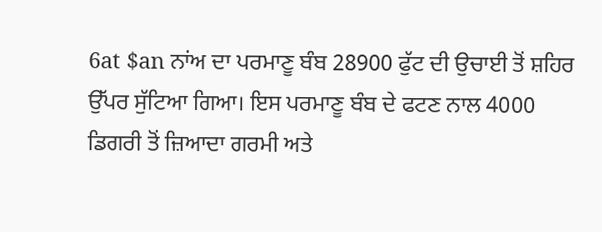6at $an ਨਾਂਅ ਦਾ ਪਰਮਾਣੂ ਬੰਬ 28900 ਫੁੱਟ ਦੀ ਉਚਾਈ ਤੋਂ ਸ਼ਹਿਰ ਉੱਪਰ ਸੁੱਟਿਆ ਗਿਆ। ਇਸ ਪਰਮਾਣੂ ਬੰਬ ਦੇ ਫਟਣ ਨਾਲ 4000 ਡਿਗਰੀ ਤੋਂ ਜ਼ਿਆਦਾ ਗਰਮੀ ਅਤੇ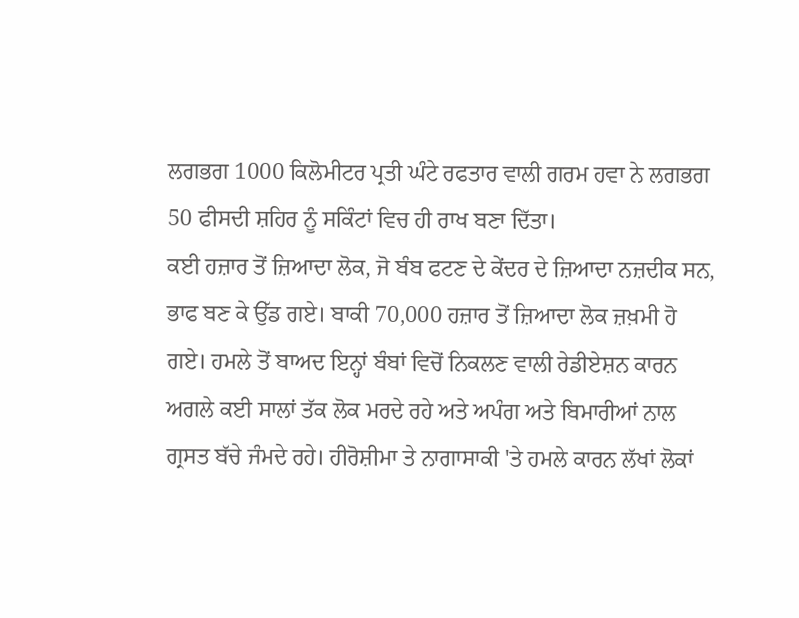ਲਗਭਗ 1000 ਕਿਲੋਮੀਟਰ ਪ੍ਰਤੀ ਘੰਟੇ ਰਫਤਾਰ ਵਾਲੀ ਗਰਮ ਹਵਾ ਨੇ ਲਗਭਗ 50 ਫੀਸਦੀ ਸ਼ਹਿਰ ਨੂੰ ਸਕਿੰਟਾਂ ਵਿਚ ਹੀ ਰਾਖ ਬਣਾ ਦਿੱਤਾ।
ਕਈ ਹਜ਼ਾਰ ਤੋਂ ਜ਼ਿਆਦਾ ਲੋਕ, ਜੋ ਬੰਬ ਫਟਣ ਦੇ ਕੇਂਦਰ ਦੇ ਜ਼ਿਆਦਾ ਨਜ਼ਦੀਕ ਸਨ, ਭਾਫ ਬਣ ਕੇ ਉੱਡ ਗਏ। ਬਾਕੀ 70,000 ਹਜ਼ਾਰ ਤੋਂ ਜ਼ਿਆਦਾ ਲੋਕ ਜ਼ਖ਼ਮੀ ਹੋ ਗਏ। ਹਮਲੇ ਤੋਂ ਬਾਅਦ ਇਨ੍ਹਾਂ ਬੰਬਾਂ ਵਿਚੋਂ ਨਿਕਲਣ ਵਾਲੀ ਰੇਡੀਏਸ਼ਨ ਕਾਰਨ ਅਗਲੇ ਕਈ ਸਾਲਾਂ ਤੱਕ ਲੋਕ ਮਰਦੇ ਰਹੇ ਅਤੇ ਅਪੰਗ ਅਤੇ ਬਿਮਾਰੀਆਂ ਨਾਲ ਗ੍ਰਸਤ ਬੱਚੇ ਜੰਮਦੇ ਰਹੇ। ਹੀਰੋਸ਼ੀਮਾ ਤੇ ਨਾਗਾਸਾਕੀ 'ਤੇ ਹਮਲੇ ਕਾਰਨ ਲੱਖਾਂ ਲੋਕਾਂ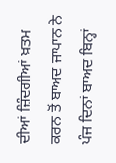ਦੀਆਂ ਜ਼ਿੰਦਗੀਆਂ ਖ਼ਤਮ ਕਰਨ ਤੋਂ ਬਾਅਦ ਜਾਪਾਨ ਨੇ ਪੰਜ ਦਿਨਾਂ ਬਾਅਦ ਬਿਨ੍ਹਾਂ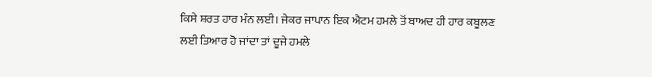ਕਿਸੇ ਸ਼ਰਤ ਹਾਰ ਮੰਨ ਲਈ। ਜੇਕਰ ਜਾਪਾਨ ਇਕ ਐਟਮ ਹਮਲੇ ਤੋਂ ਬਾਅਦ ਹੀ ਹਾਰ ਕਬੂਲਣ ਲਈ ਤਿਆਰ ਹੋ ਜਾਂਦਾ ਤਾਂ ਦੂਜੇ ਹਮਲੇ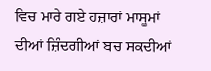ਵਿਚ ਮਾਰੇ ਗਏ ਹਜ਼ਾਰਾਂ ਮਾਸੂਮਾਂ ਦੀਆਂ ਜ਼ਿੰਦਗੀਆਂ ਬਚ ਸਕਦੀਆਂ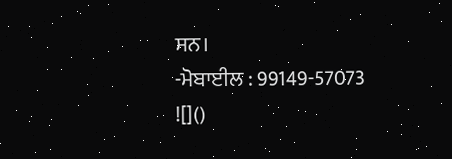ਸਨ।
-ਮੋਬਾਈਲ : 99149-57073
![]()